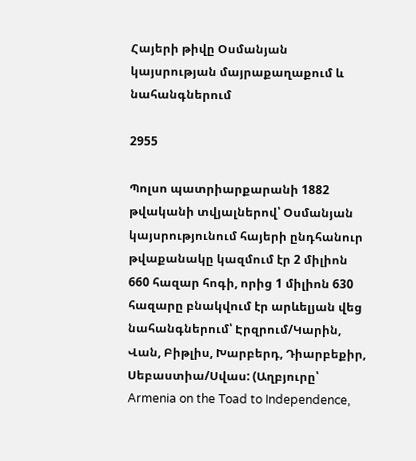Հայերի թիվը Օսմանյան կայսրության մայրաքաղաքում և նահանգներում

2955

Պոլսո պատրիարքարանի 1882 թվականի տվյալներով՝ Օսմանյան կայսրությունում հայերի ընդհանուր թվաքանակը կազմում էր 2 միլիոն 660 հազար հոգի, որից 1 միլիոն 630 հազարը բնակվում էր արևելյան վեց նահանգներում՝ Էրզրում/Կարին, Վան, Բիթլիս, Խարբերդ, Դիարբեքիր, Սեբաստիա/Սվաս: (Աղբյուրը՝ Armenia on the Toad to Independence,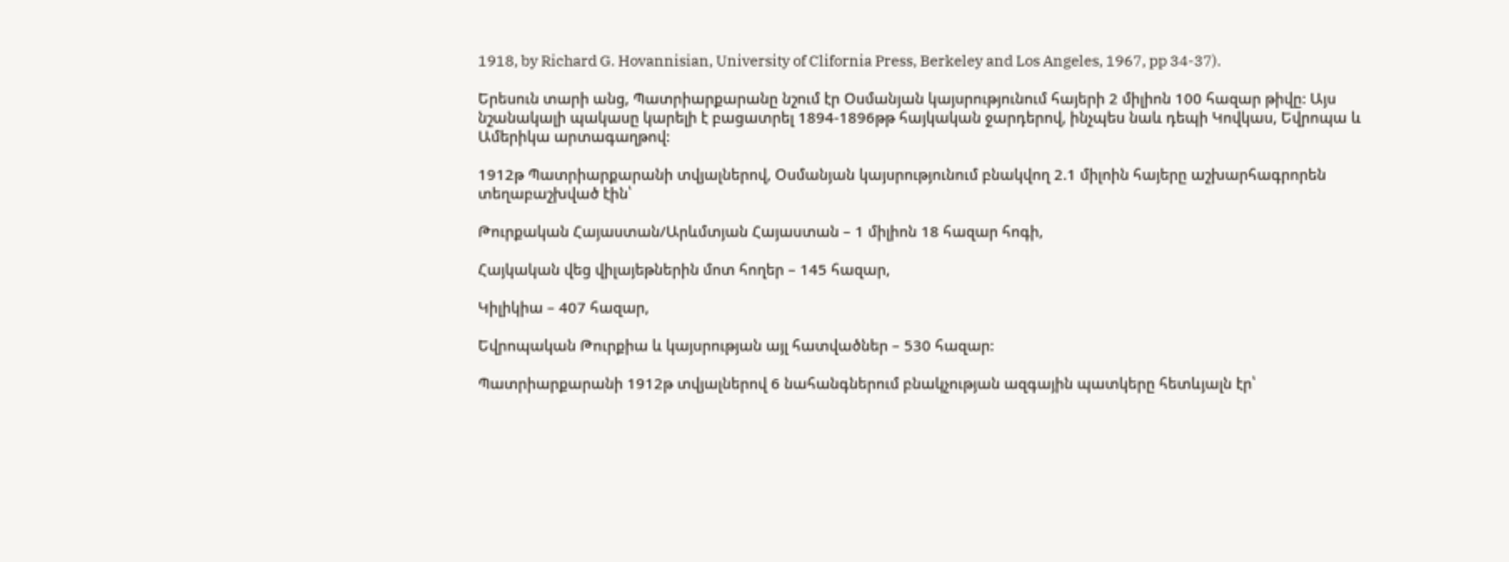1918, by Richard G. Hovannisian, University of Clifornia Press, Berkeley and Los Angeles, 1967, pp 34-37).

Երեսուն տարի անց, Պատրիարքարանը նշում էր Օսմանյան կայսրությունում հայերի 2 միլիոն 100 հազար թիվը: Այս նշանակալի պակասը կարելի է բացատրել 1894-1896թթ հայկական ջարդերով, ինչպես նաև դեպի Կովկաս, Եվրոպա և Ամերիկա արտագաղթով:

1912թ Պատրիարքարանի տվյալներով, Օսմանյան կայսրությունում բնակվող 2.1 միլոին հայերը աշխարհագրորեն տեղաբաշխված էին՝

Թուրքական Հայաստան/Արևմտյան Հայաստան – 1 միլիոն 18 հազար հոգի,

Հայկական վեց վիլայեթներին մոտ հողեր – 145 հազար,

Կիլիկիա – 407 հազար,

Եվրոպական Թուրքիա և կայսրության այլ հատվածներ – 530 հազար:

Պատրիարքարանի 1912թ տվյալներով 6 նահանգներում բնակչության ազգային պատկերը հետևյալն էր՝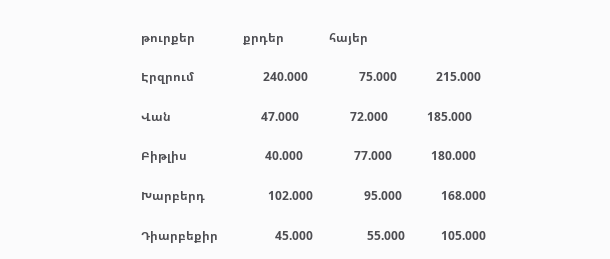թուրքեր                քրդեր               հայեր

Էրզրում                       240.000                 75.000             215.000

Վան                              47.000                 72.000             185.000

Բիթլիս                          40.000                 77.000             180.000

Խարբերդ                     102.000                 95.000             168.000

Դիարբեքիր                   45.000                  55.000            105.000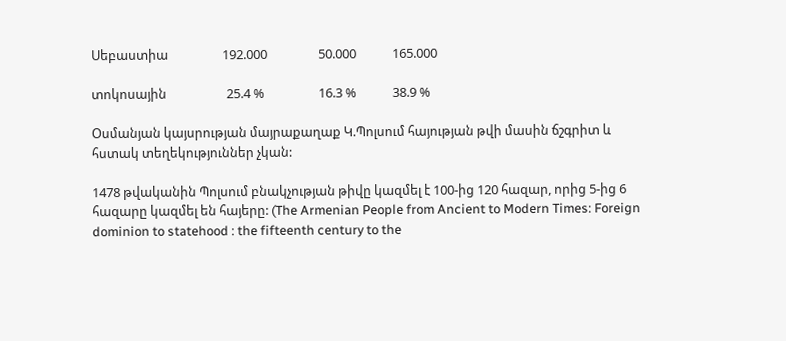Սեբաստիա                  192.000                 50.000            165.000

տոկոսային                    25.4 %                  16.3 %            38.9 %

Օսմանյան կայսրության մայրաքաղաք Կ.Պոլսում հայության թվի մասին ճշգրիտ և հստակ տեղեկություններ չկան:

1478 թվականին Պոլսում բնակչության թիվը կազմել է 100-ից 120 հազար, որից 5-ից 6 հազարը կազմել են հայերը: (The Armenian People from Ancient to Modern Times: Foreign dominion to statehood : the fifteenth century to the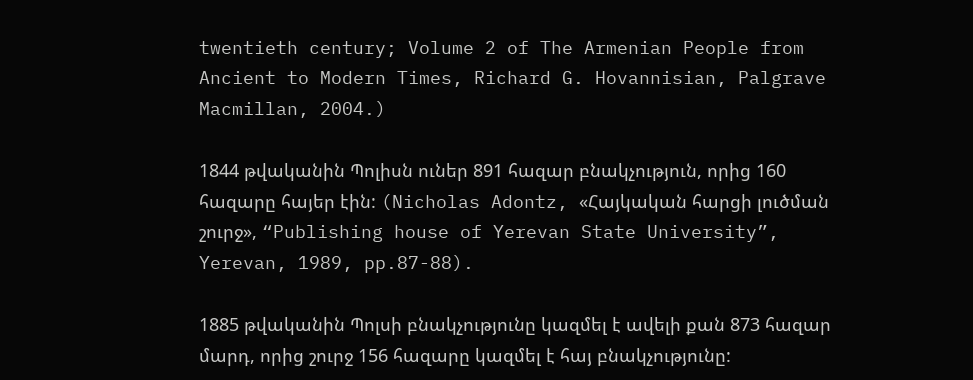twentieth century; Volume 2 of The Armenian People from Ancient to Modern Times, Richard G. Hovannisian, Palgrave Macmillan, 2004.)

1844 թվականին Պոլիսն ուներ 891 հազար բնակչություն, որից 160 հազարը հայեր էին: (Nicholas Adontz, «Հայկական հարցի լուծման շուրջ», “Publishing house of Yerevan State University”, Yerevan, 1989, pp.87-88).

1885 թվականին Պոլսի բնակչությունը կազմել է ավելի քան 873 հազար մարդ, որից շուրջ 156 հազարը կազմել է հայ բնակչությունը: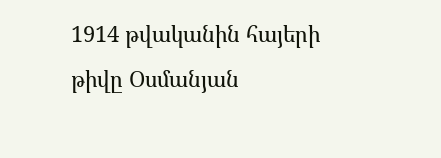1914 թվականին հայերի թիվը Օսմանյան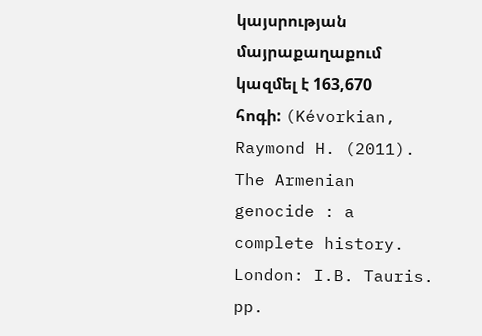կայսրության մայրաքաղաքում կազմել է 163,670 հոգի: (Kévorkian, Raymond H. (2011). The Armenian genocide : a complete history. London: I.B. Tauris. pp.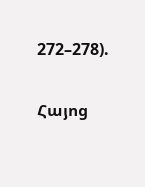272–278).

Հայոց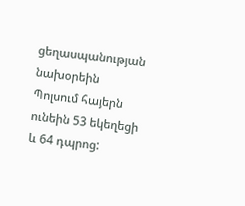ցեղասպանության նախօրեին Պոլսում հայերն ունեին 53 եկեղեցի և 64 դպրոց: